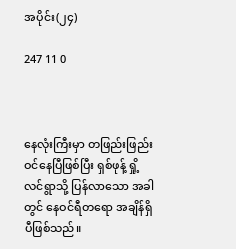အပိုင်း(၂၄)

247 11 0



နေလုံးကြီးမှာ တဖြည်းဖြည်း ဝင်နေပြီဖြစ်ပြီး ရှစ်ဖုန့် ရှို့လင်ရွာသို့ ပြန်လာသော အခါတွင် နေဝင်ရီတရော အချိန်ရှိပီဖြစ်သည်။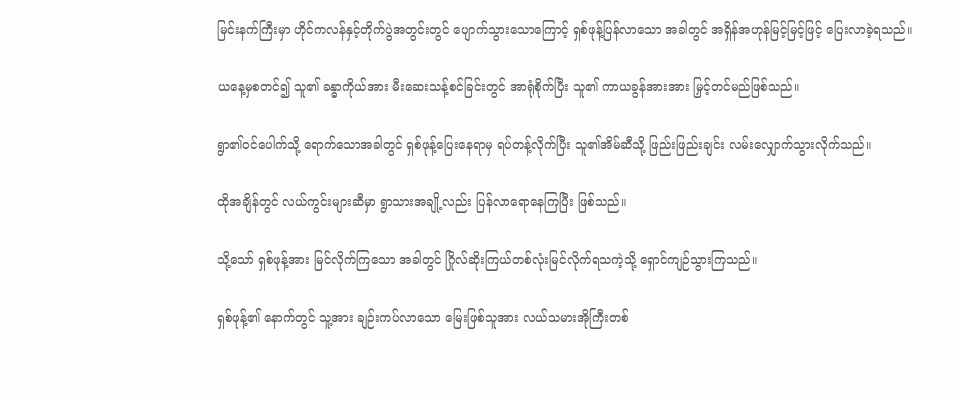မြင်းနက်ကြီးမှာ ဟိုင်ကလန်နှင့်တိုက်ပွဲအတွင်းတွင် ပျောက်သွားသောကြောင့် ရှစ်ဖုန့်ပြန်လာသော အခါတွင် အရှိန်အဟုန်မြင့်မြင့်ဖြင့် ပြေးလာခဲ့ရသည်။

ယနေ့မှစတင်၍ သူ၏ ခန္ဓာကိုယ်အား မီးဆေးသန့်စင်ခြင်းတွင် အာရုံစိုက်ပြီး သူ၏ ကာယခွန်အားအား မြှင့်တင်မည်ဖြစ်သည်။

ရွာ၏ဝင်ပေါက်သို့ ရောက်သောအခါတွင် ရှစ်ဖုန့်ပြေးနေရာမှ ရပ်တန့်လိုက်ပြီး သူ၏အိမ်ဆီသို့ ဖြည်းဖြည်းချင်း လမ်းလျှောက်သွားလိုက်သည်။

ထိုအချိန်တွင် လယ်ကွင်းများဆီမှာ ရွာသားအချို့လည်း ပြန်လာရောနေကြပြီး ဖြစ်သည်။

သို့သော် ရှစ်ဖုန့်အား မြင်လိုက်ကြသော အခါတွင် ဂြိုလ်ဆိုးကြယ်တစ်လုံးမြင်လိုက်ရသကဲ့သို့ ရှောင်ကျဉ်သွားကြသည်။

ရှစ်ဖုန့်၏ နောက်တွင် သူ့အား ချဉ်းကပ်လာသော မြေးဖြစ်သူအား လယ်သမားအိုကြီးတစ်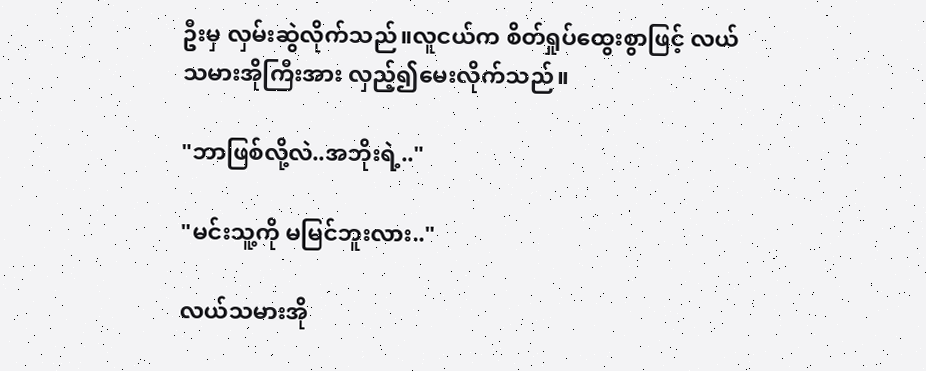ဦးမှ လှမ်းဆွဲလိုက်သည်။လူငယ်က စိတ်ရှုပ်ထွေးစွာဖြင့် လယ်သမားအိုကြီးအား လှည့်၍မေးလိုက်သည်။

"ဘာဖြစ်လို့လဲ..အဘိုးရဲ့.."

"မင်းသူ့ကို မမြင်ဘူးလား.."

လယ်သမားအို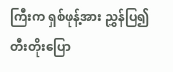ကြီးက ရှစ်ဖုန့်အား ညွှန်ပြ၍ တီးတိုးပြော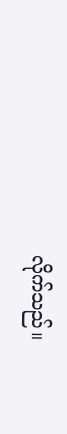လိုက်သည်။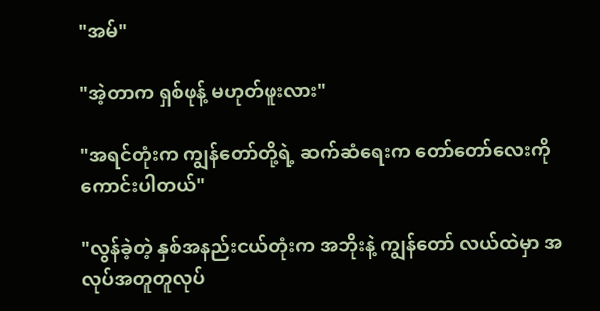"အမ်"

"အဲ့တာက ရှစ်ဖုန့် မဟုတ်ဖူးလား"

"အရင်တုံးက ကျွန်တော်တို့ရဲ့ ဆက်ဆံရေးက တော်တော်လေးကို ကောင်းပါတယ်"

"လွန်ခဲ့တဲ့ နှစ်အနည်းငယ်တုံးက အဘိုးနဲ့ ကျွန်တော် လယ်ထဲမှာ အလုပ်အတူတူလုပ်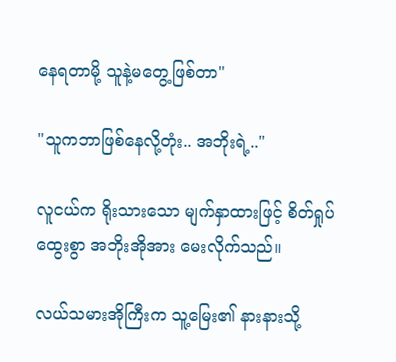နေရတာမို့ သူနဲ့မတွေ့ဖြစ်တာ"

"သူကဘာဖြစ်နေလို့တုံး.. အဘိုးရဲ့.."

လူငယ်က ရိုးသားသော မျက်နှာထားဖြင့် စိတ်ရှုပ်ထွေးစွာ အဘိုးအိုအား မေးလိုက်သည်။

လယ်သမားအိုကြီးက သူ့မြေး၏ နားနားသို့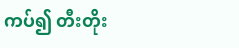ကပ်၍ တီးတိုး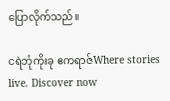ပြောလိုက်သည်။

ငရဲဘုံကိုးခု ဧကရာဇ်Where stories live. Discover now